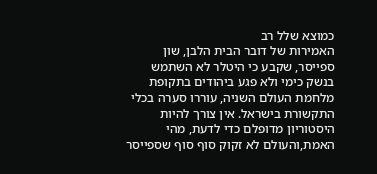כמוצא שלל רב
האמירות של דובר הבית הלבן, שון ספייסר, שקבע כי היטלר לא השתמש בנשק כימי ולא פגע ביהודים בתקופת מלחמת העולם השניה, עוררו סערה בכלי התקשורת בישראל. אין צורך להיות היסטוריון מדופלם כדי לדעת, מהי האמת,והעולם לא זקוק סוף סוף שספייסר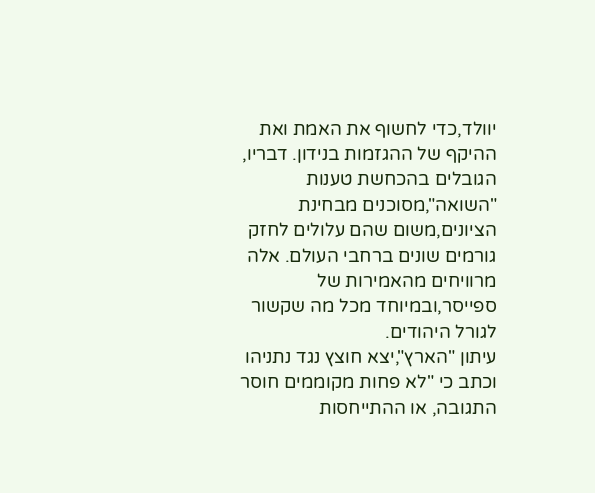יוולד,כדי לחשוף את האמת ואת ההיקף של ההגזמות בנידון. דבריו, הגובלים בהכחשת טענות "השואה",מסוכנים מבחינת הציונים,משום שהם עלולים לחזק גורמים שונים ברחבי העולם. אלה מרוויחים מהאמירות של ספייסר,ובמיוחד מכל מה שקשור לגורל היהודים.
עיתון "הארץ",יצא חוצץ נגד נתניהו וכתב כי "לא פחות מקוממים חוסר התגובה, או ההתייחסות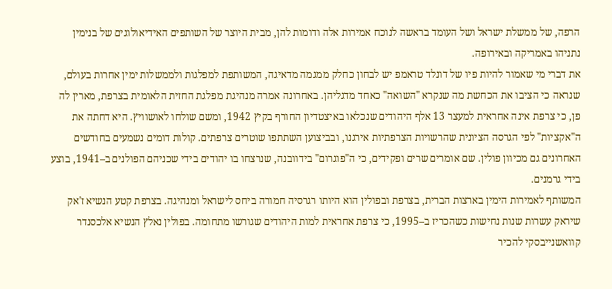הרפה, של ממשלת ישראל ושל העומד בראשה לנוכח אמירות אלה ודומות להן, מבית היוצר של השותפים האידיאולוגים של בנימין נתניהו באמריקה ובאירופה.
את דברי מי שאמור להיות פיו של דונלד טראמפ יש לבחון כחלק ממגמה מדאיגה, המשותפת למפלגות ולממשלות ימין אחרות בעולם, שנראה כי הציבו את הכחשת מה שנקרא "השואה" כאחד מדגליהן. באחרונה אמרה מנהיגת מפלגת החזית הלאומית בצרפת, מארין לה פן, כי צרפת אינה אחראית למעצר 13 אלף היהודים שנכלאו באיצטדיון החורף בקיץ 1942, ומשם שולחו לאושוויץ. היא דחתה את ה"אקציות" לפי הגרסה הציונית שהרשויות הצרפתיות אירגנו, ובביצוען השתתפו שוטרים צרפתים. קולות דומים נשמעים בחודשים האחרונים גם מכיוון פולין. שם אומרים שרים ופקידים, כי ה"פוגרום" בידוובנה, שנרצחו בו יהודים בידי שכניהם הפולנים ב–1941, בוצע בידי גרמנים.
המשותף לאמירות הימין בארצות הברית, בצרפת ובפולין הוא היותו רגרסיה חמורה ביחס לישראל ומנהיגה. בצרפת קטע הנשיא ז'אק שיראק עשרות שנות נחישות כשהכריז ב–1995, כי צרפת אחראית למות היהודים שגורשו מתחומה. בפולין נאלץ הנשיא אלכסנדר קוואשנייבסקי להכיר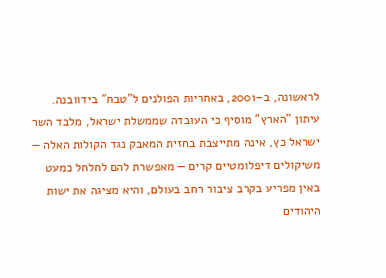לראשונה, ב–2001, באחריות הפולנים ל"טבח" בידוובנה.
עיתון "הארץ" מוסיף כי העובדה שממשלת ישראל, מלבד השר ישראל כץ, אינה מתייצבת בחזית המאבק נגד הקולות האלה — משיקולים דיפלומטיים קרים — מאפשרת להם לחלחל כמעט באין מפריע בקרב ציבור רחב בעולם, והיא מציגה את ישות היהודים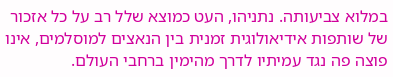במלוא צביעותה. נתניהו, העט כמוצא שלל רב על כל אזכור של שותפות אידיאולוגית זמנית בין הנאצים למוסלמים, אינו פוצה פה נגד עמיתיו לדרך מהימין ברחבי העולם.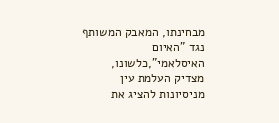מבחינתו, המאבק המשותף נגד "האיום האיסלאמי",כלשונו, מצדיק העלמת עין מניסיונות להציג את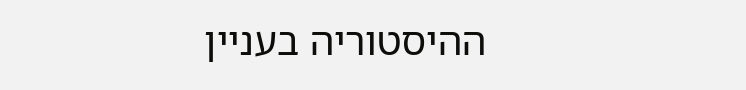ההיסטוריה בעניין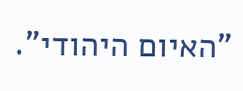"האיום היהודי".